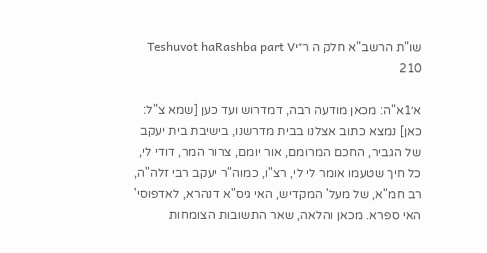שו"ת הרשב"א חלק ה ר״יTeshuvot haRashba part V 210

א׳1א"ה: מכאן מודעה רבה, דמדרוש ועד כען [שמא צ"ל: כאן] נמצא כתוב אצלנו בבית מדרשנו, בישיבת בית יעקב של הגביר, החכם המרומם, אור יומם, צרור המר, דודי לי, כל חיך שטעמו אומר לי לי, רצ"ו, כמוה"ר יעקב רבי זלה"ה, רב חמ"א, של מעל' המקדיש, האי גיס"א דנהרא, לאדפוסי' האי ספרא. מכאן והלאה, שאר התשובות הצומחות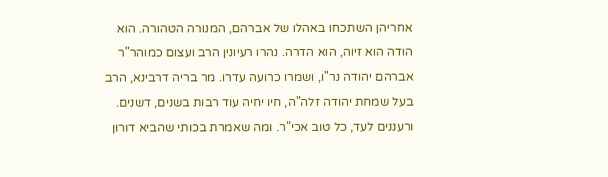אחריהן השתכחו באהלו של אברהם, המנורה הטהורה. הוא הודה הוא זיוה, הוא הדרה. נהרו רעיונין הרב ועצום כמוהר"ר אברהם יהודה נר"ו, ושמרו כרועה עדרו. מר בריה דרבינא, הרב בעל שמחת יהודה זלה"ה, חיו יחיה עוד רבות בשנים, דשנים. ורעננים לעד, כל טוב אכי"ר. ומה שאמרת בכותי שהביא דורון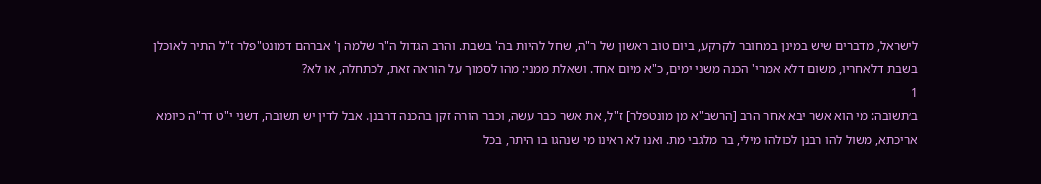לישראל, מדברים שיש במינן במחובר לקרקע, ביום טוב ראשון של ר"ה, שחל להיות בה' בשבת. והרב הגדול ה"ר שלמה ן' אברהם דמונט"פלר ז"ל התיר לאוכלן בשבת דלאחריו, משום דלא אמרי' הכנה משני ימים, כ"א מיום אחד. ושאלת ממני: מהו לסמוך על הוראה זאת, לכתחלה, או לא?
1
ב׳תשובה: מי הוא אשר יבא אחר הרב [הרשב"א מן מונטפלר] ז"ל, את אשר כבר עשה, וכבר הורה זקן בהכנה דרבנן. אבל לדין יש תשובה, דשני י"ט דר"ה כיומא אריכתא, משול להו רבנן לכולהו מילי, בר מלגבי מת. ואנו לא ראינו מי שנהגו בו היתר, בכל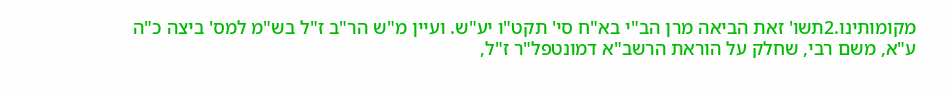מקומותינו.2תשו' זאת הביאה מרן הב"י בא"ח סי' תקט"ו יע"ש. ועיין מ"ש הר"ב ז"ל בש"מ למס' ביצה כ"ה ע"א, משם רבי, שחלק על הוראת הרשב"א דמונטפל"ר ז"ל,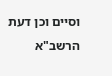וסיים וכן דעת הרשב"א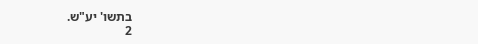בתשו' יע"ש.
2